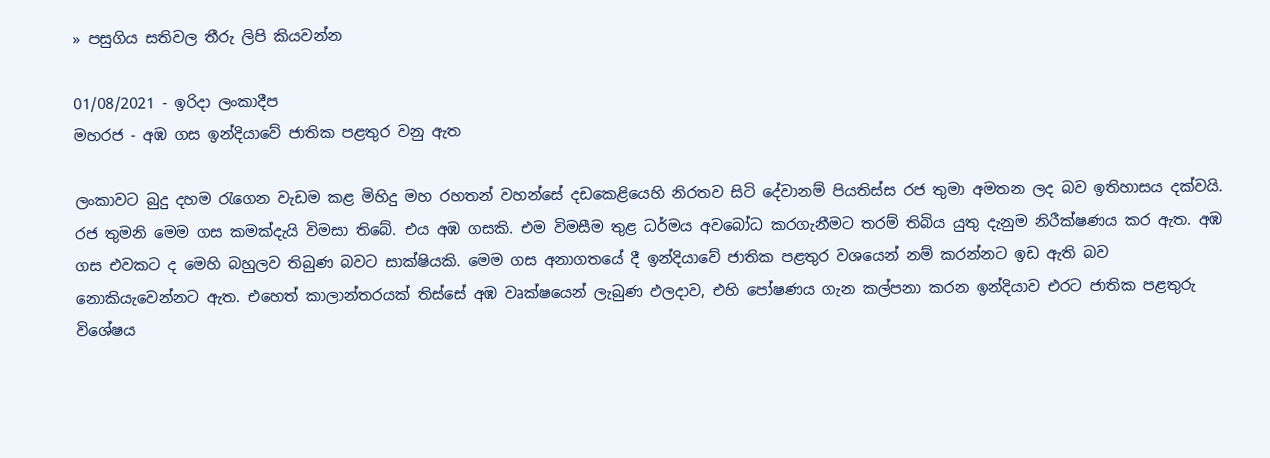» පසුගිය සතිවල තීරු ලිපි කියවන්න

01/08/2021 - ඉරිදා ලංකාදීප
මහරජ - අඹ ගස ඉන්දියාවේ ජාතික පළතුර වනු ඇත

ලංකාවට බුදු දහම රැගෙන වැඩම කළ මිහිදු මහ රහතන් වහන්සේ දඩකෙළියෙහි නිරතව සිටි දේවානම් පියතිස්ස රජ තුමා අමතන ලද බව ඉතිහාසය දක්වයි. රජ තුමනි මෙම ගස කමක්දැයි විමසා තිබේ. එය අඹ ගසකි. එම විමසීම තුළ ධර්මය අවබෝධ කරගැනීමට තරම් තිබිය යුතු දැනුම නිරීක්ෂණය කර ඇත. අඹ ගස එවකට ද මෙහි බහුලව තිබුණ බවට සාක්ෂියකි. මෙම ගස අනාගතයේ දී ඉන්දියාවේ ජාතික පළතුර වශයෙන් නම් කරන්නට ඉඩ ඇති බව නොකියැවෙන්නට ඇත. එහෙත් කාලාන්තරයක් තිස්සේ අඹ වෘක්ෂයෙන් ලැබුණ ඵලදාව, එහි පෝෂණය ගැන කල්පනා කරන ඉන්දියාව එරට ජාතික පළතුරු විශේෂය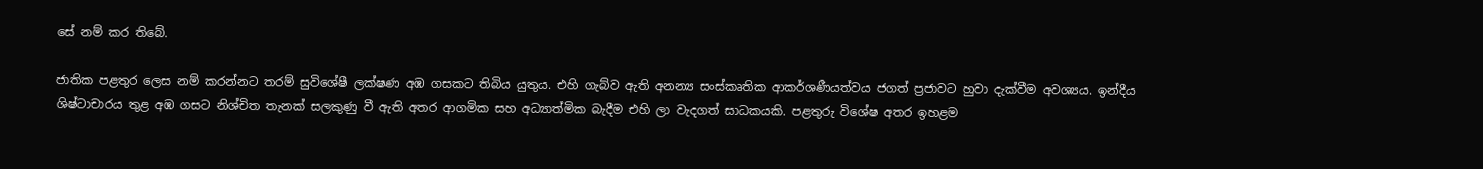සේ නම් කර තිබේ.

ජාතික පළතුර ලෙස නම් කරන්නට තරම් සුවිශේෂී ලක්ෂණ අඹ ගසකට තිබිය යුතුය. එහි ගැබ්ව ඇති අනන්‍ය සංස්කෘතික ආකර්ශණීයත්වය ජගත් ප්‍රජාවට හුවා දැක්වීම අවශ්‍යය. ඉන්දීය ශිෂ්ටාචාරය තුළ අඹ ගසට නිශ්චිත තැනක් සලකුණු වී ඇති අතර ආගමික සහ අධ්‍යාත්මික බැදීම එහි ලා වැදගත් සාධකයකි. පළතුරු විශේෂ අතර ඉහළම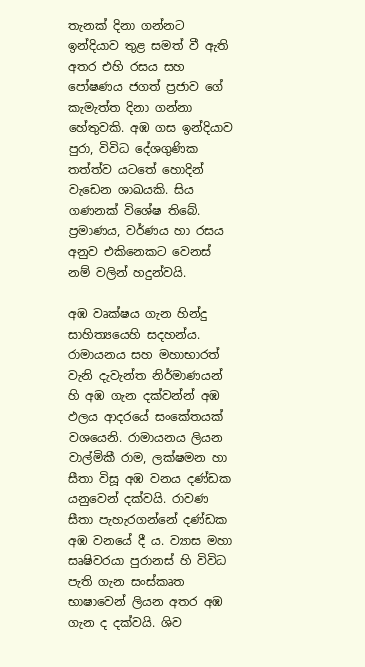තැනක් දිනා ගන්නට ඉන්දියාව තුළ සමත් වී ඇති අතර එහි රසය සහ පෝෂණය ජගත් ප්‍රජාව ගේ කැමැත්ත දිනා ගන්නා හේතුවකි. අඹ ගස ඉන්දියාව පුරා, විවිධ දේශගුණික තත්ත්ව යටතේ හොදින් වැඩෙන ශාඛයකි. සිය ගණනක් විශේෂ තිබේ. ප්‍රමාණය, වර්ණය හා රසය අනුව එකිනෙකට වෙනස් නම් වලින් හදුන්වයි.

අඹ වෘක්ෂය ගැන හින්දු සාහිත්‍යයෙහි සදහන්ය. රාමායනය සහ මහාභාරත් වැනි දැවැන්ත නිර්මාණයන් හි අඹ ගැන දක්වන්න් අඹ ඵලය ආදරයේ සංකේතයක් වශයෙනි. රාමායනය ලියන වාල්මිකී රාම, ලක්ෂමන හා සීතා විසූ අඹ වනය දණ්ඩක යනුවෙන් දක්වයි. රාවණ සීතා පැහැරගන්නේ දණ්ඩක අඹ වනයේ දී ය. ව්‍යාස මහා සෘෂිවරයා පුරානස් හි විවිධ පැති ගැන සංස්කෘත භාෂාවෙන් ලියන අතර අඹ ගැන ද දක්වයි. ශිව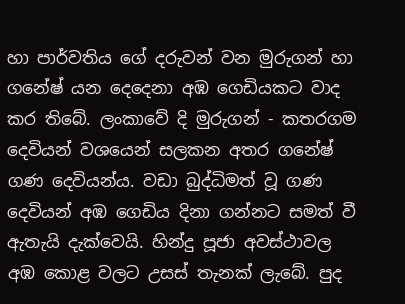හා පාර්වතිය ගේ දරුවන් වන මුරුගන් හා ගනේෂ් යන දෙදෙනා අඹ ගෙඩියකට වාද කර තිබේ. ලංකාවේ දි මුරුගන් - කතරගම දෙවියන් වශයෙන් සලකන අතර ගනේෂ් ගණ දෙවියන්ය. වඩා බුද්ධිමත් වූ ගණ දෙවියන් අඹ ගෙඩිය දිනා ගන්නට සමත් වී ඇතැයි දැක්වෙයි. හින්දු පූජා අවස්ථාවල අඹ කොළ වලට උසස් තැනක් ලැබේ. පුද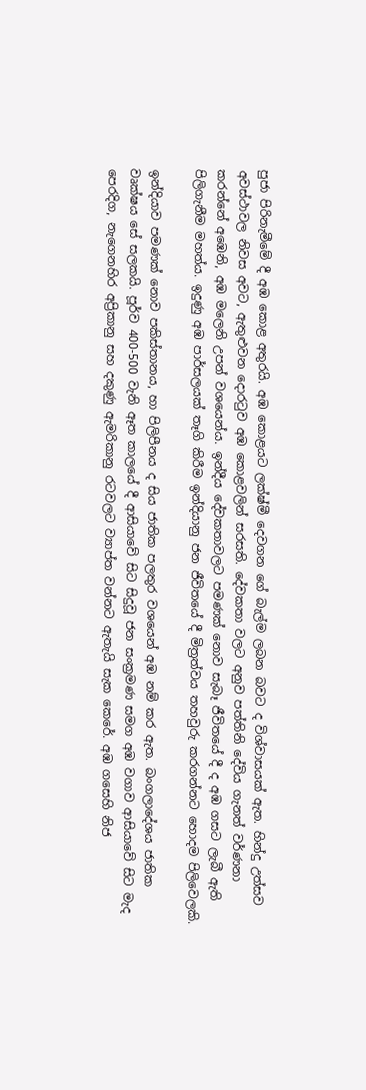පුජා පිරිනැමීමේ දී අඹ කොළ අතුරයි. අඹ කොළයට ලක්ෂ්මී දෙවගන ගේ බැල්ම ලබන බවට ද විශ්වාසයක් ඇත. හින්දු උත්සව අවස්ථාවල නිවස අවට, ඇතුළුවන දොරටුව අඹ කොළවලින් සරසති. දේවකතා වලට අනුව පත්තිනි දේවිය ගැනත් වර්ණනා කරන්නේ අඹෙනි, අඹ මලෙනි උපන් වශයෙන්ය. ඉන්දීය දේවකතාවලට පමණක් නොව සැබෑ ජීවිතයේ දී ද අඹ ගසට ලැබී ඇති පිලිගැනීම මහත්ය. ඉදුණු අඹ පාර්සලයක් තෑගි කිරීම ඉන්දියානු ජන ජීවිතයේ දී මිත්‍රත්වය තහවුරු කරගන්නට හොදම පිලිවෙලකි.

ඉන්දියාව පමණක් නොව පකිස්තානය, හා පිලිපීනය ද සිය ජාතික පලතුර වශයෙන් අඹ නම් කර ඇත. බංගලාදේශය ජාතික වෘක්ෂය සේ සලකයි. පූර්ව 400-500 වැනි ඈත කාලයේ දී ආසියාවේ සිට සිදුවූ ජන සංක්‍රමණ සමග අඹ වගාව ආසියාවේ සිට මැද පෙරදිග, නැගෙනහිර අප්‍රිකානු සහ දකුණු ඇමරිකානු රටවලට ව්‍යාප්ත වන්නට ඇතැයි සැක කෙරේ. අඹ ගසෙහි නිජ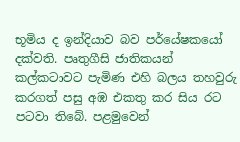භූමිය ද ඉන්දියාව බව පර්යේෂකයෝ දක්වති. පෘතුගීසි ජාතිකයන් කල්කටාවට පැමිණ එහි බලය තහවුරු කරගත් පසු අඹ එකතු කර සිය රට පටවා තිබේ. පළමුවෙන්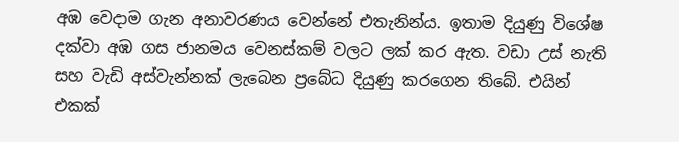අඹ වෙදාම ගැන අනාවරණය වෙන්නේ එතැනින්ය. ඉතාම දියුණු විශේෂ දක්වා අඹ ගස ජානමය වෙනස්කම් වලට ලක් කර ඇත. වඩා උස් නැති සහ වැඩි අස්වැන්නක් ලැබෙන ප්‍රබේධ දියුණු කරගෙන තිබේ. එයින් එකක්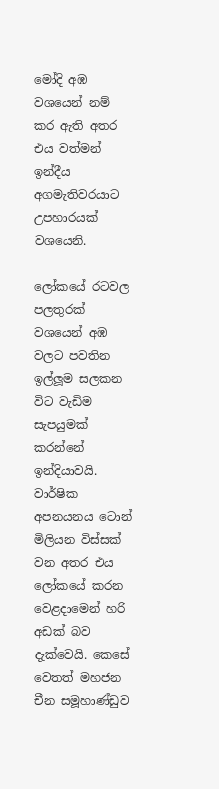මෝදි අඹ වශයෙන් නම් කර ඇති අතර එය වත්මන් ඉන්දීය අගමැතිවරයාට උපහාරයක් වශයෙනි.

ලෝකයේ රටවල පලතුරක් වශයෙන් අඹ වලට පවතින ඉල්ලූම සලකන විට වැඩිම සැපයුමක් කරන්නේ ඉන්දියාවයි. වාර්ෂික අපනයනය ටොන් මිලියන විස්සක් වන අතර එය ලෝකයේ කරන වෙළදාමෙන් හරි අඩක් බව දැක්වෙයි. කෙසේ වෙතත් මහජන චීන සමූහාණ්ඩුව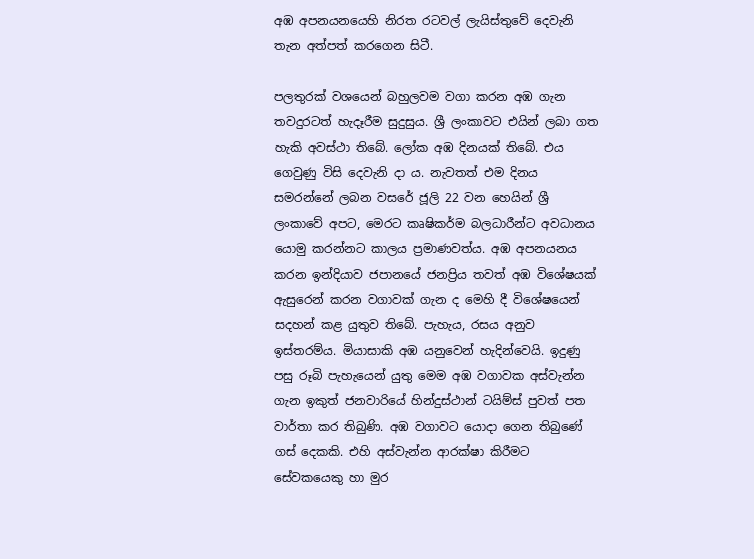අඹ අපනයනයෙහි නිරත රටවල් ලැයිස්තුවේ දෙවැනි තැන අත්පත් කරගෙන සිටී.

පලතුරක් වශයෙන් බහුලවම වගා කරන අඹ ගැන තවදුරටත් හැදෑරීම සුදුසුය. ශ්‍රී ලංකාවට එයින් ලබා ගත හැකි අවස්ථා තිබේ. ලෝක අඹ දිනයක් තිබේ. එය ගෙවුණු විසි දෙවැනි දා ය. නැවතත් එම දිනය සමරන්නේ ලබන වසරේ ජූලි 22 වන හෙයින් ශ්‍රී ලංකාවේ අපට, මෙරට කෘෂිකර්ම බලධාරීන්ට අවධානය යොමු කරන්නට කාලය ප්‍රමාණවත්ය. අඹ අපනයනය කරන ඉන්දියාව ජපානයේ ජනප්‍රිය තවත් අඹ විශේෂයක් ඇසුරෙන් කරන වගාවක් ගැන ද මෙහි දී විශේෂයෙන් සදහන් කළ යුතුව තිබේ. පැහැය, රසය අනුව ඉස්තරම්ය. මියාසාකි අඹ යනුවෙන් හැදින්වෙයි. ඉදුණු පසු රූබි පැහැයෙන් යුතු මෙම අඹ වගාවක අස්වැන්න ගැන ඉකුත් ජනවාරියේ හින්දුස්ථාන් ටයිම්ස් පුවත් පත වාර්තා කර තිබුණි. අඹ වගාවට යොදා ගෙන තිබුණේ ගස් දෙකකි. එහි අස්වැන්න ආරක්ෂා කිරීමට සේවකයෙකු හා මුර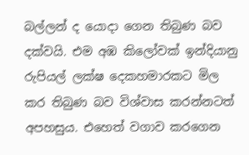බල්ලන් ද යොදා ගෙන තිබුණ බව දක්වයි. එම අඹ කිලෝවක් ඉන්දියානු රුපියල් ලක්ෂ දෙකහමාරකට මිල කර තිබුණ බව විශ්වාස කරන්නටත් අපහසුය. එහෙත් වගාව කරගෙන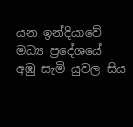යන ඉන්දියාවේ මධ්‍ය ප්‍රදේශයේ අඹු සැමි යුවල සිය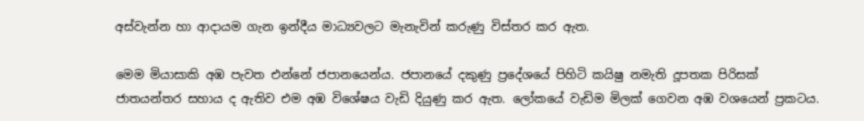අස්වැන්න හා ආදායම ගැන ඉන්දීය මාධ්‍යවලට මැනැවින් කරුණු විස්තර කර ඇත.

මෙම මියාසාකි අඹ පැවත එන්නේ ජපානයෙන්ය. ජපානයේ දකුණු ප්‍රදේශයේ පිහිටි කයිෂු නමැති දූපතක පිරිසක් ජාතයන්තර සහාය ද ඇතිව එම අඹ විශේෂය වැඩි දියුණු කර ඇත. ලෝකයේ වැඩිම මිලක් ගෙවන අඹ වශයෙන් ප්‍රකටය.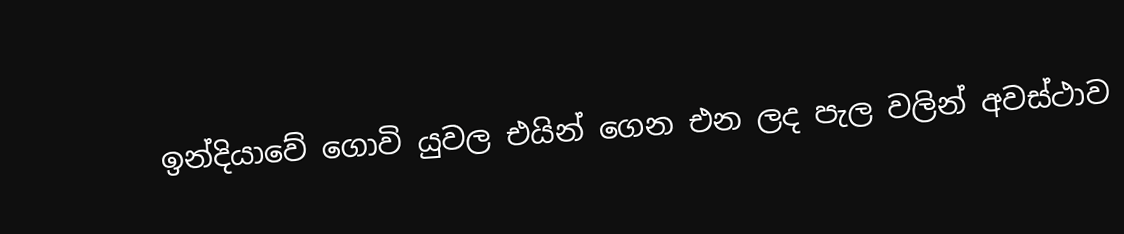ඉන්දියාවේ ගොවි යුවල එයින් ගෙන එන ලද පැල වලින් අවස්ථාව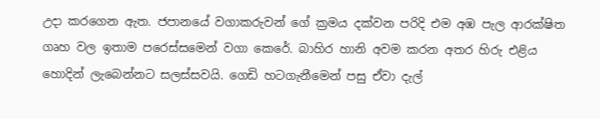උදා කරගෙන ඇත. ජපානයේ වගාකරුවන් ගේ ක්‍රමය දක්වන පරිදි එම අඹ පැල ආරක්ෂිත ගෘහ වල ඉතාම පරෙස්සමෙන් වගා කෙරේ. බාහිර හානි අවම කරන අතර හිරු එළිය හොදින් ලැබෙන්නට සලස්සවයි. ගෙඩි හටගැනීමෙන් පසු ඒවා දැල්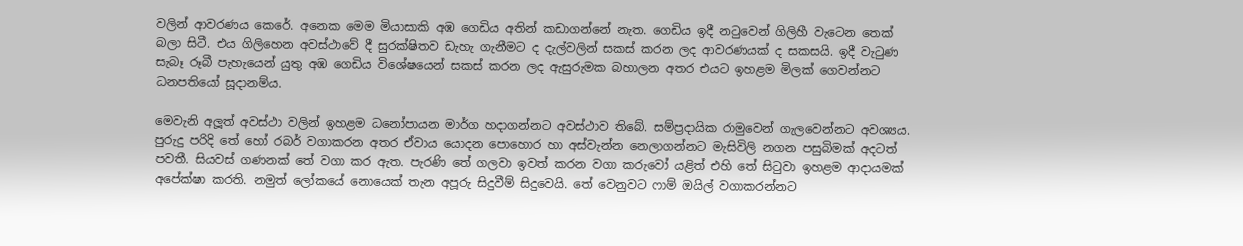වලින් ආවරණය කෙරේ. අනෙක මෙම මියාසාකි අඹ ගෙඩිය අතින් කඩාගන්නේ නැත. ගෙඩිය ඉදී නටුවෙන් ගිලිහී වැටෙන තෙක් බලා සිටී. එය ගිලිහෙන අවස්ථාවේ දී සුරක්ෂිතව ඩැහැ ගැනීමට ද දැල්වලින් සකස් කරන ලද ආවරණයක් ද සකසයි. ඉදී වැටුණ සැබෑ රූබී පැහැයෙන් යුතු අඹ ගෙඩිය විශේෂයෙන් සකස් කරන ලද ඇසුරුමක බහාලන අතර එයට ඉහළම මිලක් ගෙවන්නට ධනපතියෝ සූදානම්ය.

මෙවැනි අලූත් අවස්ථා වලින් ඉහළම ධනෝපායන මාර්ග හදාගන්නට අවස්ථාව තිබේ. සම්ප්‍රදායික රාමුවෙන් ගැලවෙන්නට අවශ්‍යය. පුරුදු පරිදි තේ හෝ රබර් වගාකරන අතර ඒවාය යොදන පොහොර හා අස්වැන්න නෙලාගන්නට මැසිවිලි නගන පසුබිමක් අදටත් පවතී. සියවස් ගණනක් තේ වගා කර ඇත. පැරණි තේ ගලවා ඉවත් කරන වගා කරුවෝ යළිත් එහි තේ සිටුවා ඉහළම ආදායමක් අපේක්ෂා කරති. නමුත් ලෝකයේ නොයෙක් තැන අපූරු සිදුවීම් සිදුවෙයි. තේ වෙනුවට ෆාම් ඔයිල් වගාකරන්නට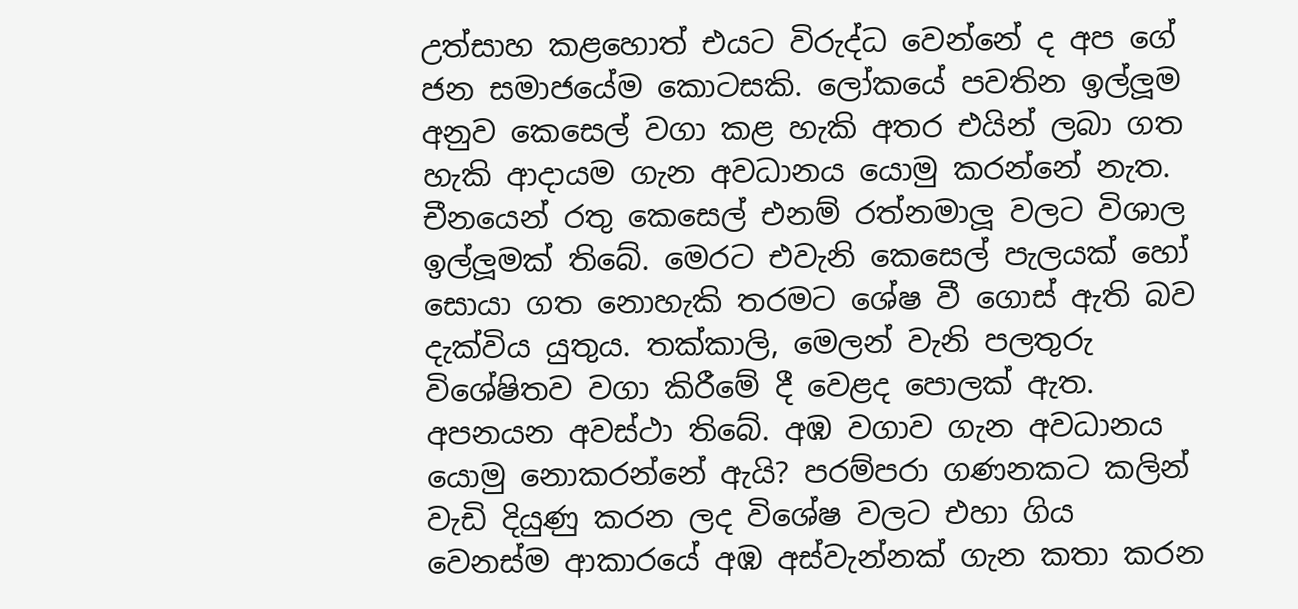උත්සාහ කළහොත් එයට විරුද්ධ වෙන්නේ ද අප ගේ ජන සමාජයේම කොටසකි. ලෝකයේ පවතින ඉල්ලූම අනුව කෙසෙල් වගා කළ හැකි අතර එයින් ලබා ගත හැකි ආදායම ගැන අවධානය යොමු කරන්නේ නැත. චීනයෙන් රතු කෙසෙල් එනම් රත්නමාලූ වලට විශාල ඉල්ලූමක් තිබේ. මෙරට එවැනි කෙසෙල් පැලයක් හෝ සොයා ගත නොහැකි තරමට ශේෂ වී ගොස් ඇති බව දැක්විය යුතුය. තක්කාලි, මෙලන් වැනි පලතුරු විශේෂිතව වගා කිරීමේ දී වෙළද පොලක් ඇත. අපනයන අවස්ථා තිබේ. අඹ වගාව ගැන අවධානය යොමු නොකරන්නේ ඇයි? පරම්පරා ගණනකට කලින් වැඩි දියුණු කරන ලද විශේෂ වලට එහා ගිය වෙනස්ම ආකාරයේ අඹ අස්වැන්නක් ගැන කතා කරන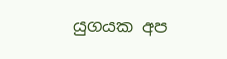යුගයක අප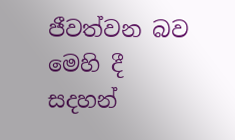ජීවත්වන බව මෙහි දී සදහන්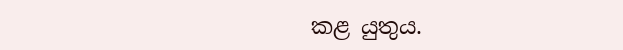කළ යුතුය.